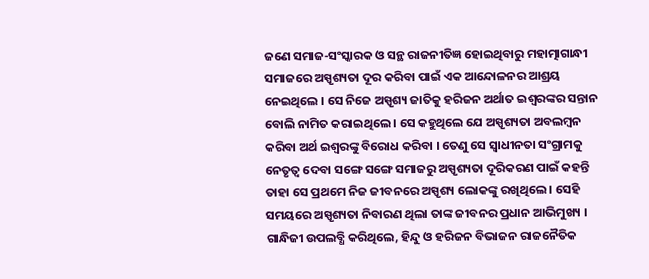ଜଣେ ସମାଜ-ସଂସ୍କାରକ ଓ ସନ୍ଥ ରାଜନୀତିଜ୍ଞ ହୋଇଥିବାରୁ ମହାତ୍ମାଗାନ୍ଧୀ ସମାଜରେ ଅସ୍ପୃଶ୍ୟତା ଦୂର କରିବା ପାଇଁ ଏକ ଆନ୍ଦୋଳନର ଆଶ୍ରୟ ନେଇଥିଲେ । ସେ ନିଜେ ଅସ୍ପୃଶ୍ୟ ଜାତିକୁ ହରିଜନ ଅର୍ଥାତ ଇଶ୍ୱରଙ୍କର ସନ୍ତାନ ବୋଲି ନାମିତ କରାଇଥିଲେ । ସେ କହୁଥିଲେ ଯେ ଅସ୍ପୃଶ୍ୟତା ଅବଲମ୍ବନ କରିବା ଅର୍ଥ ଇଶ୍ୱରଙ୍କୁ ବିରୋଧ କରିବା । ତେଣୁ ସେ ସ୍ୱାଧୀନତା ସଂଗ୍ରାମକୁ ନେତୃତ୍ୱ ଦେବା ସଙ୍ଗେ ସଙ୍ଗେ ସମାଜରୁ ଅସ୍ପୃଶ୍ୟତା ଦୂରିକରଣ ପାଇଁ କହନ୍ତି ତାହା ସେ ପ୍ରଥମେ ନିଜ ଜୀବନରେ ଅସ୍ପୃଶ୍ୟ ଲୋକଙ୍କୁ ରଖିଥିଲେ । ସେହି ସମୟରେ ଅସ୍ପୃଶ୍ୟତା ନିବାରଣ ଥିଲା ତାଙ୍କ ଜୀବନର ପ୍ରଧାନ ଆଭିମୁଖ୍ୟ । ଗାନ୍ଧିଜୀ ଉପଲବ୍ଧି କରିଥିଲେ, ହିନ୍ଦୁ ଓ ହରିଜନ ବିଭାଜନ ରାଜନୈତିକ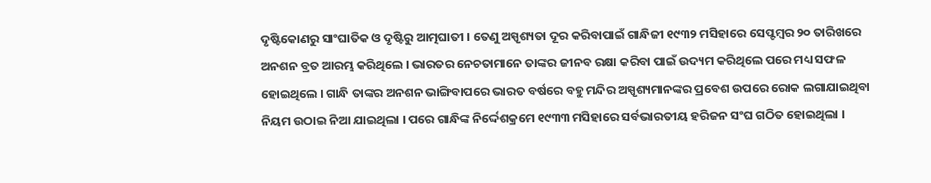ଦୃଷ୍ଟିକୋଣରୁ ସାଂଘାତିକ ଓ ଦୃଷ୍ଟିରୁ ଆତ୍ମଘାତୀ । ତେଣୁ ଅସ୍ପୃଶ୍ୟତା ଦୂର କରିବାପାଇଁ ଗାନ୍ଧିଜୀ ୧୯୩୨ ମସିହାରେ ସେପ୍ଟମ୍ବର ୨୦ ତାରିଖରେ ଅନଶନ ବ୍ରତ ଆରମ୍ଭ କରିଥିଲେ । ଭାରତର ନେଚତାମାନେ ତାଙ୍କର ଜୀନବ ରକ୍ଷା କରିବା ପାଇଁ ଉଦ୍ୟମ କରିଥିଲେ ପରେ ମଧ୍ୟ ସଫଳ ହୋଇଥିଲେ । ଗାନ୍ଧି ତାଙ୍କର ଅନଶନ ଭାଙ୍ଗିବାପରେ ଭାରତ ବର୍ଷରେ ବହୁ ମନ୍ଦିର ଅସ୍ପୃଶ୍ୟମାନଙ୍କର ପ୍ରବେଶ ଉପରେ ରୋକ ଲଗାଯାଇଥିବା ନିୟମ ଉଠାଇ ନିଆ ଯାଇଥିଲା । ପରେ ଗାନ୍ଧିଙ୍କ ନିର୍ଦ୍ଦେଶକ୍ରମେ ୧୯୩୩ ମସିହାରେ ସର୍ବଭାରତୀୟ ହରିଜନ ସଂଘ ଗଠିତ ହୋଇଥିଲା ।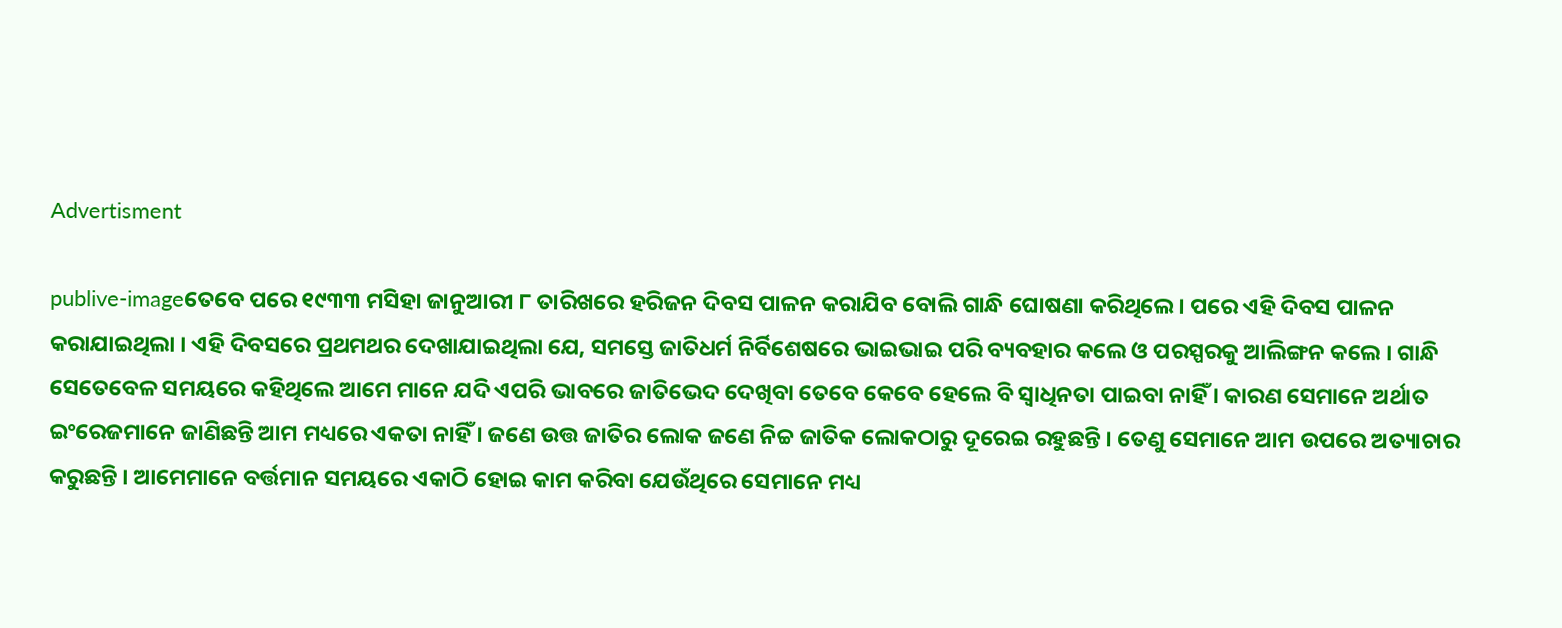Advertisment

publive-imageତେବେ ପରେ ୧୯୩୩ ମସିହା ଜାନୁଆରୀ ୮ ତାରିଖରେ ହରିଜନ ଦିବସ ପାଳନ କରାଯିବ ବୋଲି ଗାନ୍ଧି ଘୋଷଣା କରିଥିଲେ । ପରେ ଏହି ଦିବସ ପାଳନ କରାଯାଇଥିଲା । ଏହି ଦିବସରେ ପ୍ରଥମଥର ଦେଖାଯାଇଥିଲା ଯେ, ସମସ୍ତେ ଜାତିଧର୍ମ ନିର୍ବିଶେଷରେ ଭାଇଭାଇ ପରି ବ୍ୟବହାର କଲେ ଓ ପରସ୍ପରକୁ ଆଲିଙ୍ଗନ କଲେ । ଗାନ୍ଧି ସେତେବେଳ ସମୟରେ କହିଥିଲେ ଆମେ ମାନେ ଯଦି ଏପରି ଭାବରେ ଜାତିଭେଦ ଦେଖିବା ତେବେ କେବେ ହେଲେ ବି ସ୍ୱାଧିନତା ପାଇବା ନାହିଁ । କାରଣ ସେମାନେ ଅର୍ଥାତ ଇଂରେଜମାନେ ଜାଣିଛନ୍ତି ଆମ ମଧ୍ୟରେ ଏକତା ନାହିଁ । ଜଣେ ଉତ୍ତ ଜାତିର ଲୋକ ଜଣେ ନିଚ୍ଚ ଜାତିକ ଲୋକଠାରୁ ଦୂରେଇ ରହୁଛନ୍ତି । ତେଣୁ ସେମାନେ ଆମ ଉପରେ ଅତ୍ୟାଚାର କରୁଛନ୍ତି । ଆମେମାନେ ବର୍ତ୍ତମାନ ସମୟରେ ଏକାଠି ହୋଇ କାମ କରିବା ଯେଉଁଥିରେ ସେମାନେ ମଧ୍ୟ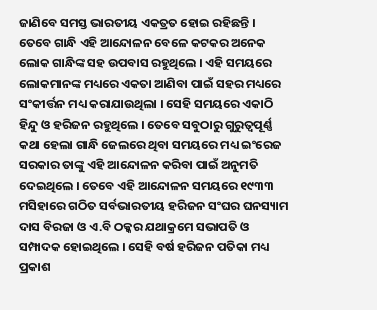ଜାଣିବେ ସମସ୍ତ ଭାରତୀୟ ଏକତ୍ରତ ହୋଇ ରହିଛନ୍ତି । ତେବେ ଗାନ୍ଧି ଏହି ଆନ୍ଦୋଳନ ବେଳେ କଟକର ଅନେକ ଲୋକ ଗାନ୍ଧିଙ୍କ ସହ ଉପବାସ ରହୁଥିଲେ । ଏହି ସମୟରେ ଲୋକମାନଙ୍କ ମଧ୍ୟରେ ଏକତା ଆଣିବା ପାଇଁ ସହର ମଧ୍ୟରେ ସଂକୀର୍ତ୍ତନ ମଧ୍ୟ କରାଯାଉଥିଲା । ସେହି ସମୟରେ ଏକାଠି ହିନ୍ଦୁ ଓ ହରିଜନ ରହୁଥିଲେ । ତେବେ ସବୁଠାରୁ ଗୁରୁତ୍ୱପୂର୍ଣ୍ଣ କଥା ହେଲା ଗାନ୍ଧି ଜେଲରେ ଥିବା ସମୟରେ ମଧ୍ୟ ଇଂରେଜ ସରକାର ତାଙ୍କୁ ଏହି ଆନ୍ଦୋଳନ କରିବା ପାଇଁ ଅନୁମତି ଦେଇଥିଲେ । ତେବେ ଏହି ଆନ୍ଦୋଳନ ସମୟରେ ୧୯୩୩ ମସିହାରେ ଗଠିତ ସର୍ବଭାରତୀୟ ହରିଜନ ସଂଘର ଘନସ୍ୟାମ ଦାସ ବିରଜା ଓ ଏ.ବି ଠକ୍କର ଯଥାକ୍ରମେ ସଭାପତି ଓ ସମ୍ପାଦକ ହୋଇଥିଲେ । ସେହି ବର୍ଷ ହରିଜନ ପତିକା ମଧ୍ୟ ପ୍ରକାଶ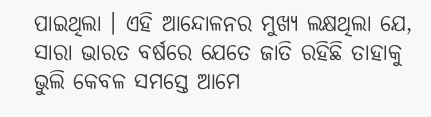ପାଇଥିଲା । ଏହି ଆନ୍ଦୋଳନର ମୁଖ୍ୟ ଲକ୍ଷଥିଲା ଯେ, ସାରା ଭାରତ ବର୍ଷରେ ଯେତେ ଜାତି ରହିଛି ତାହାକୁ ଭୁଲି କେବଳ ସମସ୍ତେ ଆମେ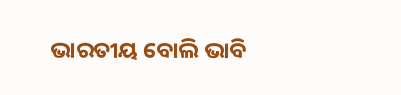ଭାରତୀୟ ବୋଲି ଭାବି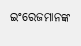ଇଂରେଜମାନଙ୍କ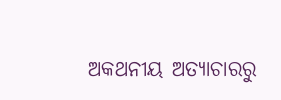ଅକଥନୀୟ ଅତ୍ୟାଚାରରୁ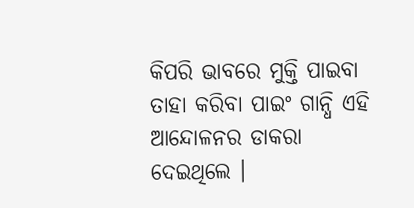କିପରି ଭାବରେ ମୁକ୍ତି ପାଇବା ତାହା କରିବା ପାଇଂ ଗାନ୍ଧି ଏହି ଆନ୍ଦୋଳନର ଡାକରା ଦେଇଥିଲେ ।